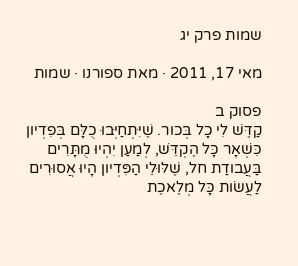שמות פרק יג

מאי 17, 2011 · מאת ספורנו · שמות

פסוק ב
קַדֶּשׁ לִי כָל בְּכור. שֶׁיִּתְחַיְּבוּ כֻלָּם בְּפִדְיון כִּשְׁאָר כָּל הֶקְדֵּשׁ, לְמַעַן יִהְיוּ מֻתָּרִים בַּעֲבודַת חל, שֶׁלּוּלֵי הַפִּדְיון הָיוּ אֲסוּרִים לַעֲשׂות כָּל מְלֶאכֶת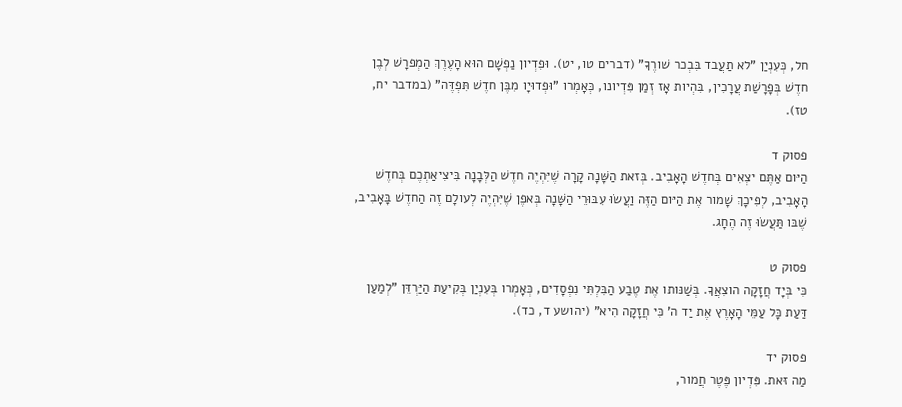חל, כְּעִנְיַן "לא תַעֲבד בִּבְכר שׁורֶךָ" (דברים טו, יט). וּפִדְיון נַפְשָׁם הוּא הָעֶרֶךְ הַמְפרָשׁ לְבֶן חדֶשׁ בְּפָרָשַׁת עֲרָכִין, בִּהְיות אָז זְמַן פִּדְיונו, כְּאָמְרו "וּפְדוּיָו מִבֶּן חדֶשׁ תִּפְדֶּה" (במדבר יח, טז).

פסוק ד
הַיּום אַתֶּם יצְאִים בְּחדֶשׁ הָאָבִיב. בְּזאת הַשָּׁנָה קָרָה שֶׁיִּהְיֶה חדֶשׁ הַלְּבָנָה בִּיצִיאַתְכֶם בְּחדֶשׁ הָאָבִיב, לְפִיכָךְ שָׁמור אֶת הַיּום הַזֶּה וַעֲשׂוּ עִבּוּרֵי הַשָּׁנָה בְּאפֶן שֶׁיִּהְיֶה לְעולָם זֶה הַחדֶשׁ בָּאָבִיב, שֶׁבּו תַּעֲשׂוּ זֶה הֶחָג.

פסוק ט
כִּי בְּיָד חֲזָקָה הוצִאֲךָ. בְּשַׁנּותו אֶת טֶבַע הַבִּלְתִּי נִפְסָדִים, כְּאָמְרו בְּעִנְיַן בְּקִיעַת הַיַּרְדֵּן "לְמַעַן דַּעַת כָּל עַמֵּי הָאָרֶץ אֶת יַד ה' כִּי חֲזָקָה הִיא" (יהושע ד, כד).

פסוק יד
מַה זּאת. פִּדְיון פֶּטֶר חֲמור,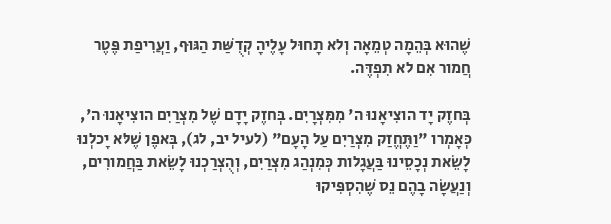שֶׁהוּא בְּהֵמָה טְמֵאָה וְלא תָחוּל עָלֶיהָ קְדֻשַּׁת הַגּוּף, וַעֲרִיפַת פֶּטֶר חֲמור אִם לא תִפְדֶּה.

בְּחזֶק יָד הוצִיאָנוּ ה' מִמִּצְרָיִם. בְּחזֶק יָדָם שֶׁל מִצְרַיִם הוצִיאָנוּ ה', כְּאָמְרו "וַתֶּחֱזַק מִצְרַיִם עַל הָעָם" (לעיל יב, לג), בְּאפֶן שֶׁלּא יָכלְנוּ לָשֵׂאת נְכָסֵינוּ בַּעֲגָלות כְּמִנְהַג מִצְרַיִם, וְהֻצְרַכְנוּ לָשֵׂאת בַּחֲמורִים, וְנַעֲשָׂה בָהֶם נֵס שֶׁהִסְפִּיקוּ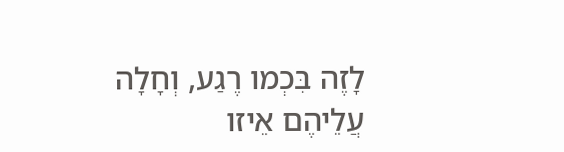לָזֶה בִּכְמו רֶגַע, וְחָלָה עֲלֵיהֶם אֵיזו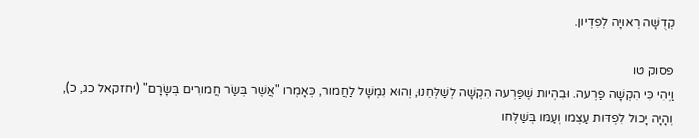קְדֻשָּׁה רְאוּיָה לְפִדְיון.

פסוק טו
וַיְהִי כִּי הִקְשָׁה פַרְעה. וּבִהְיות שֶׁפַּרְעה הִקְשָׁה לְשַׁלְּחֵנוּ, וְהוּא נִמְשָׁל לַחֲמור, כְּאָמְרו "אֲשֶׁר בְּשַׂר חֲמורִים בְּשָׂרָם" (יחזקאל כג, כ), וְהָיָה יָכול לִפְדּות עַצְמו וְעַמּו בְּשַׁלְּחו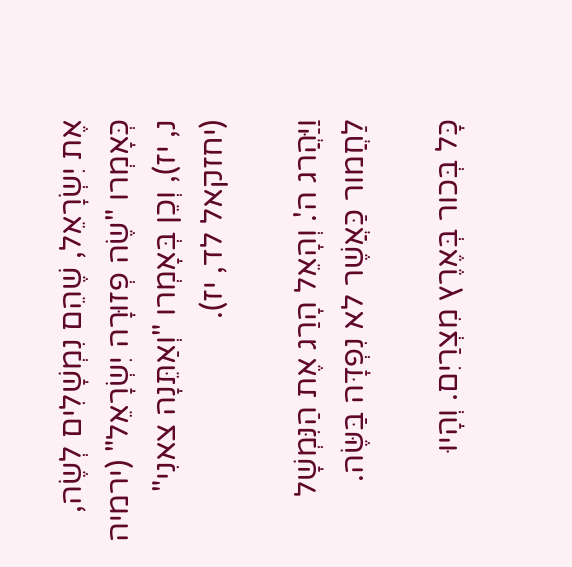אֶת יִשְׂרָאֵל, שֶׁהֵם נִמְשָׁלִים לְשֶׂה, כְּאָמְרו "שֶׂה פְזוּרָה יִשְׂרָאֵל" (ירמיה נ, יז), וְכֵן בְּאָמְרו "וְאַתֵּנָה צאנִי" (יחזקאל לד, יז).

וַיַּהֲרג ה'. וְהָאֵל הָרַג אֶת הַנִּמְשָׁל לַחֲמור כַּאֲשֶׁר לא נִפְדָּה בַּשֶּׂה.

כָּל בְּכור בְּאֶרֶץ מִצְרַיִם. וְהָיוּ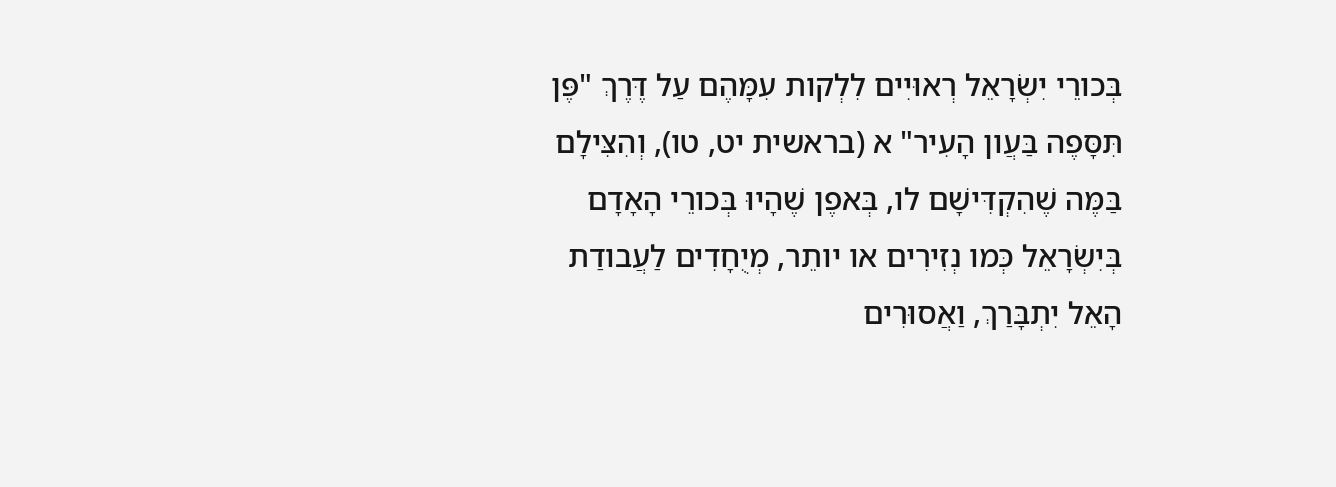בְּכורֵי יִשְׂרָאֵל רְאוּיִים לִלְקות עִמָּהֶם עַל דֶּרֶךְ "פֶּן תִּסָּפֶה בַּעֲון הָעִיר" א (בראשית יט, טו), וְהִצִּילָם בַּמֶּה שֶׁהִקְדִּישָׁם לו, בְּאפֶן שֶׁהָיוּ בְּכורֵי הָאָדָם בְּיִשְׂרָאֵל כְּמו נְזִירִים או יותֵר, מְיֻחָדִים לַעֲבודַת הָאֵל יִתְבָּרַךְ, וַאֲסוּרִים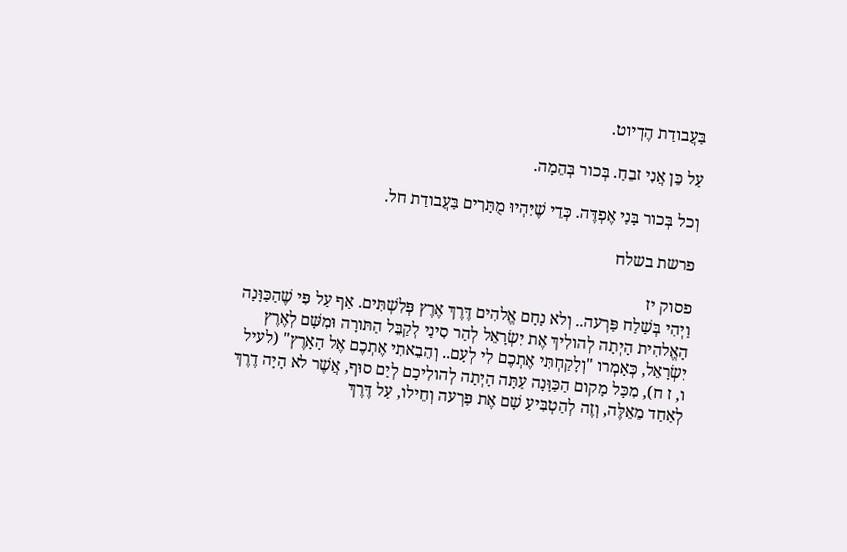בַּעֲבודַת הֶדְיוט.

עַל כֵּן אֲנִי זבֵחַ. בְּכור בְּהֵמָה.

וְכל בְּכור בָּנַי אֶפְדֶּה. כְּדֵי שֶׁיִּהְיוּ מֻתָּרִים בַּעֲבודַת חל.

פרשת בשלח

פסוק יז
וַיְהִי בְּשַׁלַח פַּרְעה.. וְלא נָחָם אֱלהִים דֶּרֶךְ אֶרֶץ פְּלִשְׁתִּים. אַף עַל פִּי שֶׁהַכַּוָּנָה הָאֱלהִית הָיְתָה לְהולִיךְ אֶת יִשְׂרָאֵל לְהַר סִינַי לְקַבֵּל הַתּורָה וּמִשָּׁם לְאֶרֶץ יִשְׂרָאֵל, כְּאָמְרו "וְלָקַחְתִּי אֶתְכֶם לִי לְעָם.. וְהֵבֵאתִי אֶתְכֶם אֶל הָאָרֶץ" (לעיל ו, ז ח), מִכָּל מָקום הַכַּוָּנָה עַתָּה הָיְתָה לְהולִיכָם לְיַם סוּף, אֲשֶׁר לא הָיָה דֶרֶךְ לְאַחַד מֵאֵלֶּה, וְזֶה לְהַטְבִּיעַ שָׁם אֶת פַּרְעה וְחֵילו, עַל דֶּרֶךְ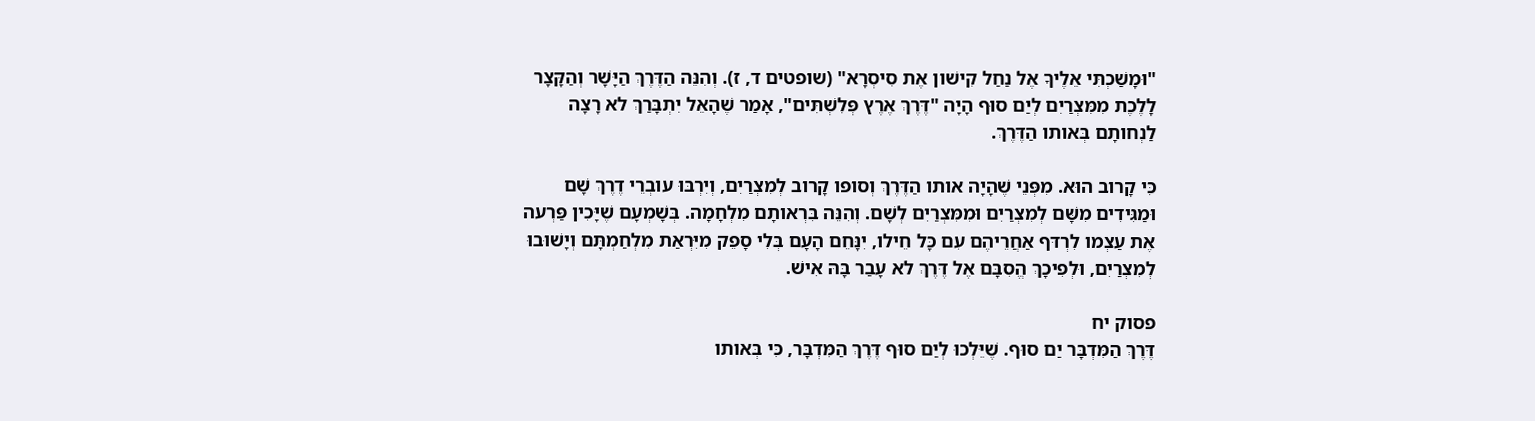"וּמָשַׁכְתִּי אֵלֶיךָ אֶל נַחַל קִישׁון אֶת סִיסְרָא" (שופטים ד, ז). וְהִנֵּה הַדֶּרֶךְ הַיָּשָׁר וְהַקָּצָר לָלֶכֶת מִמִּצְרַיִם לְיַם סוּף הָיָה "דֶּרֶךְ אֶרֶץ פְּלִשְׁתִּים", אָמַר שֶׁהָאֵל יִתְבָּרַךְ לא רָצָה לַנְחותָם בְּאותו הַדֶּרֶךְ.

כִּי קָרוב הוּא. מִפְּנֵי שֶׁהָיָה אותו הַדֶּרֶךְ וְסופו קָרוב לְמִצְרַיִם, וְיִרְבּוּ עובְרֵי דֶרֶךְ שָׁם וּמַגִּידִים מִשָּׁם לְמִצְרַיִם וּמִמִּצְרַיִם לְשָׁם. וְהִנֵּה בִּרְאותָם מִלְחָמָה. בְּשָׁמְעָם שֶׁיָּכִין פַּרְעה אֶת עַצְמו לִרְדּף אַחֲרֵיהֶם עִם כָּל חֵילו, יִנָּחֵם הָעָם בְּלִי סָפֵק מִיִּרְאַת מִלְחַמְתָּם וְיָשׁוּבוּ לְמִצְרַיִם, וּלְפִיכָךְ הֱסִבָּם אֶל דֶּרֶךְ לא עָבַר בָּהּ אִישׁ.

פסוק יח
דֶּרֶךְ הַמִּדְבָּר יַם סוּף. שֶׁיֵּלְכוּ לְיַם סוּף דֶּרֶךְ הַמִּדְבָּר, כִּי בְּאותו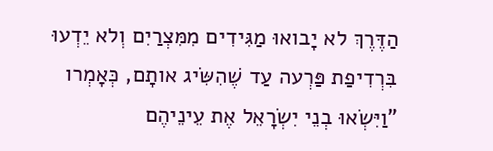הַדֶּרֶךְ לא יָבואוּ מַגִּידִים מִמִּצְרַיִם וְלא יֵדְעוּ בִּרְדִיפַת פַּרְעה עַד שֶׁהִשִּׂיג אותָם, כְּאָמְרו "וַיִּשְׂאוּ בְנֵי יִשְׂרָאֵל אֶת עֵינֵיהֶם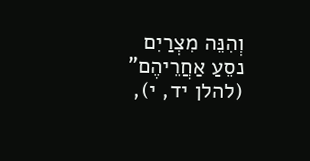וְהִנֵּה מִצְרַיִם נסֵעַ אַחֲרֵיהֶם" (להלן יד, י),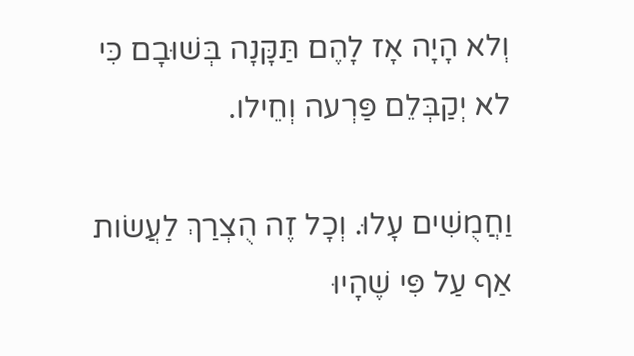וְלא הָיָה אָז לָהֶם תַּקָּנָה בְּשׁוּבָם כִּי לא יְקַבְּלֵם פַּרְעה וְחֵילו.

וַחֲמֻשִׁים עָלוּ. וְכָל זֶה הֻצְרַךְ לַעֲשׂות אַף עַל פִּי שֶׁהָיוּ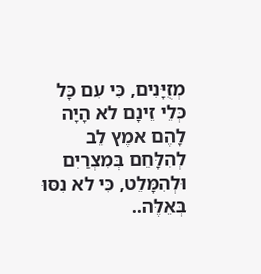מְזֻיָּנִים, כִּי עִם כָּל כְּלֵי זֵינָם לא הָיָה לָהֶם אמֶץ לֵב לְהִלָּחֵם בְּמִצְרַיִם וּלְהִמָּלֵט, כִּי לא נִסּוּ בְּאֵלֶּה..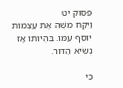פסוק יט
וַיִּקַּח משֶׁה אֶת עַצְמות יוסֵף עִמּו. בִּהְיותו אָז נְשִׂיא הַדּור.

כִּי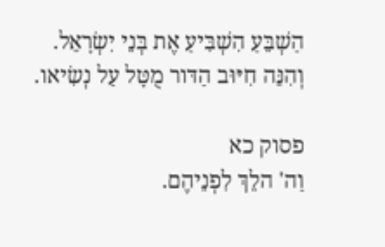הַשְׁבֵּעַ הִשְׁבִּיעַ אֶת בְּנֵי יִשְׂרָאֵל. וְהִנֵּה חִיּוּב הַדּור מֻטָּל עַל נְשִׂיאו.

פסוק כא
וַה' הלֵךְ לִפְנֵיהֶם.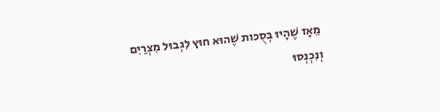מֵאָז שֶׁהָיוּ בְסֻכּות שֶׁהוּא חוּץ לִגְבוּל מִצְרַיִם וְנִכְנְסוּ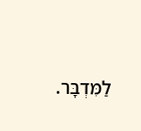לַמִּדְבָּר.